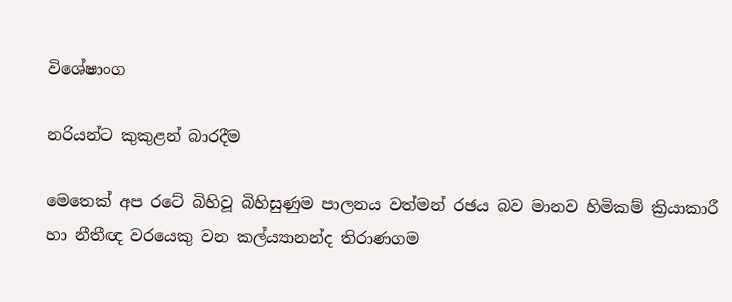විශේෂාංග

නරියන්ට කුකුළන් බාරදීම

මෙතෙක් අප රටේ‍ බිහිවූ බිහිසුණුම පාලනය වත්මන් රඡය බව මානව හිමිකම් ක්‍රියාකාරී හා නීතීඥ වරයෙකු වන කල්ය්‍යානන්ද තිරාණගම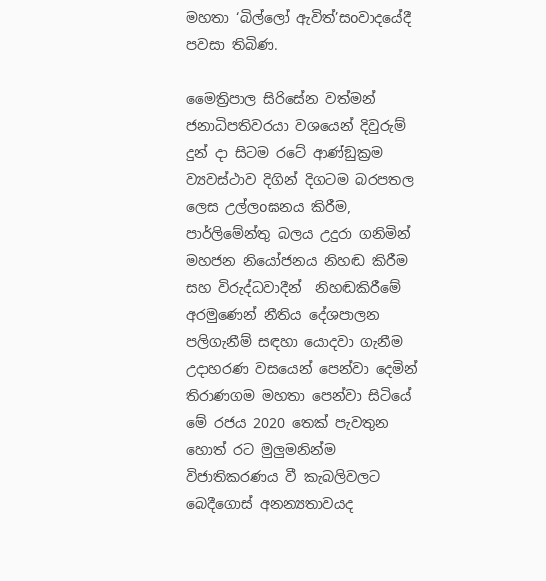මහතා ‘බිල්ලෝ ඇවිත්’සoවාදයේදී පවසා තිබිණ.

මෛත්‍රිපාල සිරිසේන වත්මන් ජනාධිපතිවරයා වශයෙන් දිවුරුම් දුන් දා සිටම රටේ ආණ්ඞුක්‍රම ව්‍යවස්ථාව දිගින් දිගටම බරපතල ලෙස උල්ලoඝනය කිරීම, පාර්ලිමේන්තු බලය උදුරා ගනිමින් මහජන නියෝජනය නිහඬ කිරීම සහ විරුද්ධවාදීන්  නිහඬකිරීමේ අරමුණෙන් නීතිය දේශපාලන පලිගැනීම් සඳහා යොදවා ගැනීම උදාහරණ වසයෙන් පෙන්වා දෙමින් තිරාණගම මහතා පෙන්වා සිටියේ මේ රජය 2020 තෙක් පැවතුන හොත් රට මුලුමනින්ම විජාතිකරණය වී කැබලිවලට බෙදීගොස් අනන්‍යතාවයද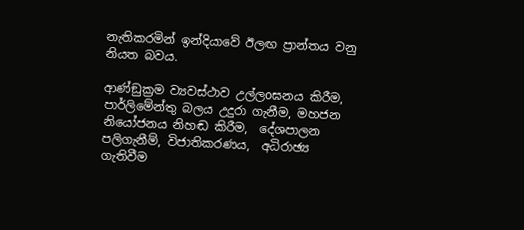නැතිකරමින් ඉන්දියාවේ ඊලඟ ප්‍රාන්තය වනු නියත බවය.

ආණ්ඞුක්‍රම ව්‍යවස්ථාව උල්ලoඝනය කිරීම, පාර්ලිමේන්තු බලය උදුරා ගැනීම, මහජන නියෝජනය නිහඬ කිරීම,  දේශපාලන පලිගැනීම්, විජාතිකරණය,  අධිරාඡ්‍ය ගැතිවීම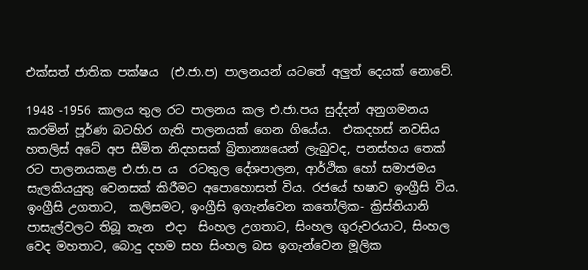එක්සත් ජාතික පක්ෂය  (එ.ජා.ප) පාලනයන් යටතේ අලුත් දෙයක් නොවේ.

1948 -1956 කාලය තුල රට පාලනය කල එ.ජා.පය සුද්දන් අනුගමනය කරමින් පූර්ණ බටහිර ගැති පාලනයක් ගෙන ගියේය.  එකදහස් නවසිය හතලිස් අටේ අප සීමිත නිදහසක් බ්‍රිතාන්‍යයෙන් ලැබුවද, පනස්හය තෙක් රට පාලනයකළ එ.ජා.ප ය  රටතුල දේශපාලන, ආර්ථික හෝ සමාජමය   සැලකියයුතු වෙනසක් කිරීමට අපොහොසත් විය. රජයේ භෂාව ඉංග්‍රීසි විය. ඉංග්‍රීසි උගතාට,  කලිසමට, ඉංග්‍රීසි ඉගැන්වෙන කතෝලික- ක්‍රිස්තියානි පාසැල්වලට තිබූ තැන  එදා  සිංහල උගතාට, සිංහල ගුරුවරයාට, සිංහල වෙද මහතාට, බොදු දහම සහ සිංහල බස ඉගැන්වෙන මූලික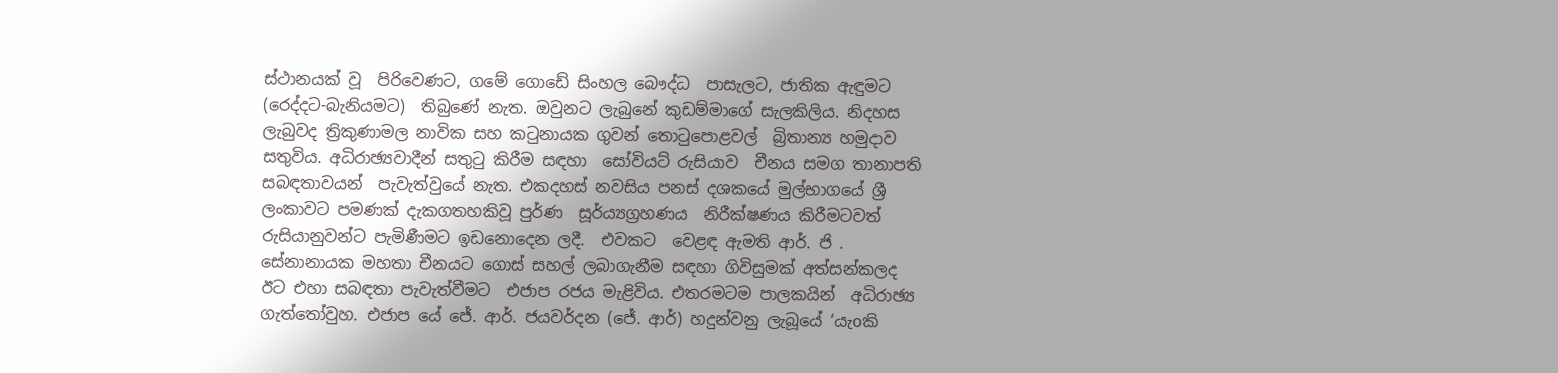ස්ථානයක් වූ  පිරිවෙණට, ගමේ ගොඩේ සිංහල බෞද්ධ  පාසැලට, ජාතික ඇඳුමට (රෙද්දට-බැනියමට)  තිබුණේ නැත. ඔවුනට ලැබුනේ කුඩම්මාගේ සැලකිලිය. නිදහස ලැබුවද ත්‍රිකුණාමල නාවික සහ කටුනායක ගුවන් තොටුපොළවල්  බ්‍රිතාන්‍ය හමුදාව සතුවිය. අධිරාඡ්‍යවාදීන් සතුටු කිරීම සඳහා  සෝවියට් රුසියාව  චීනය සමග තානාපති සබඳතාවයන්  පැවැත්වුයේ නැත. එකදහස් නවසිය පනස් දශකයේ මුල්භාගයේ ශ්‍රී ලංකාවට පමණක් දැකගතහකිවූ පුර්ණ  සූර්ය්‍යග්‍රහණය  නිරීක්ෂණය කිරීමටවත් රුසියානුවන්ට පැමිණීමට ඉඩනොදෙන ලදී.  එවකට  වෙළඳ ඇමති ආර්. ජි . සේනානායක මහතා චීනයට ගොස් සහල් ලබාගැනීම සඳහා ගිවිසුමක් අත්සන්කලද ඊට එහා සබඳතා පැවැත්වීමට  එජාප රජය මැළිවිය. එතරමටම පාලකයින්  අධිරාඡ්‍ය ගැත්තෝවුහ. එජාප යේ ජේ. ආර්. ජයවර්දන (ජේ. ආර්) හදුන්වනු ලැබූයේ ‘යැoකි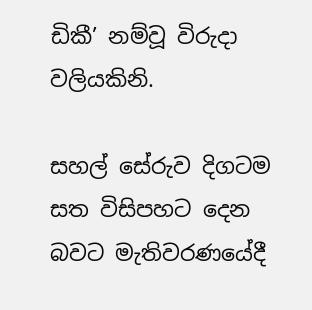ඩිකී’ නම්වූ විරුදා වලියකිනි.

සහල් සේරුව දිගටම සත විසිපහට දෙන බවට මැතිවරණයේදී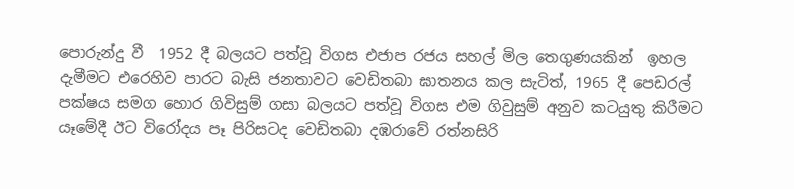පොරුන්දු වී  1952 දී බලයට පත්වූ විගස එජාප රජය සහල් මිල තෙගුණයකින්  ඉහල දැමීමට එරෙහිව පාරට බැසි ජනතාවට වෙඩිතබා ඝාතනය කල සැටිත්, 1965 දී පෙඩරල් පක්ෂය සමග හොර ගිවිසුම් ගසා බලයට පත්වූ විගස එම ගිවුසුම් අනුව කටයුතු කිරීමට යෑමේදී ඊට විරෝදය පෑ පිරිසටද වෙඩිතබා දඹරාවේ රත්නසිරි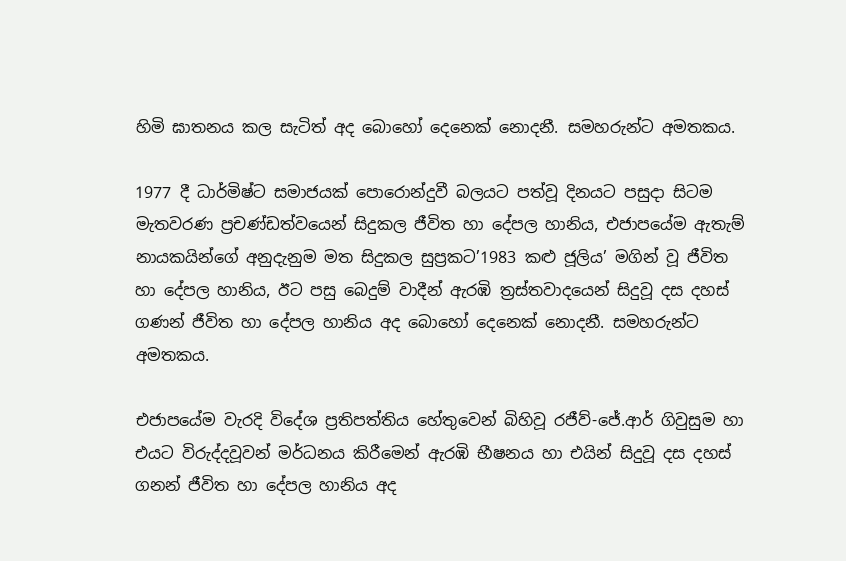හිමි ඝාතනය කල සැටිත් අද බොහෝ දෙනෙක් නොදනී. සමහරුන්ට අමතකය.

1977 දී ධාර්මිෂ්ට සමාජයක් පොරොන්දුවී බලයට පත්වූ දිනයට පසුදා සිටම  මැතවරණ ප්‍රචණ්ඩත්වයෙන් සිදුකල ජීවිත හා දේපල හානිය, එජාපයේම ඇතැම් නායකයින්ගේ අනුදැනුම මත සිදුකල සුප්‍රකට’1983 කළු ජූලිය’ මගින් වූ ජීවිත හා දේපල හානිය, ඊට පසු බෙදුම් වාදීන් ඇරඹි ත්‍රස්තවාදයෙන් සිදුවූ දස දහස් ගණන් ජීවිත හා දේපල හානිය අද බොහෝ දෙනෙක් නොදනී. සමහරුන්ට අමතකය.

එජාපයේම වැරදි විදේශ ප්‍රතිපත්තිය හේතුවෙන් බිහිවූ රජීව්-ජේ.ආර් ගිවුසුම හා එයට විරුද්දවූවන් මර්ධනය කිරීමෙන් ඇරඹි භීෂනය හා එයින් සිදුවූ දස දහස් ගනන් ජීවිත හා දේපල හානිය අද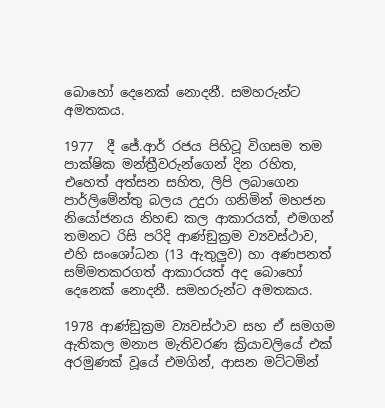බොහෝ දෙනෙක් නොදනී. සමහරුන්ට අමතකය.

1977  දී ජේ.ආර් රජය පිහිටූ විගසම තම පාක්ෂික මන්ත්‍රීවරුන්ගෙන් දින රහිත, එහෙත් අත්සන සහිත, ලිපි ලබාගෙන පාර්ලිමේන්තු බලය උදුරා ගනිමින් මහජන නියෝජනය නිහඬ කල ආකාරයත්, එමගන් තමනට රිසි පරිදි ආණ්ඞුක්‍රම ව්‍යවස්ථාව, එහි සංශෝධන (13 ඇතුලුව) හා අණපනත් සම්මතකරගත් ආකාරයත් අද බොහෝ දෙනෙක් නොදනී. සමහරුන්ට අමතකය.

1978 ආණ්ඞුක්‍රම ව්‍යවස්ථාව සහ ඒ සමගම ඇතිකල මනාප මැතිවරණ ක්‍රියාවලියේ එක් අරමුණක් වූයේ එමගින්, ආසන මට්ටමින්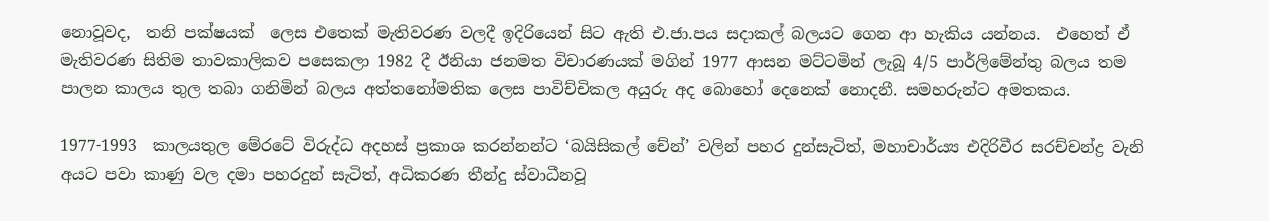නොවූවද,  තනි පක්ෂයක්  ලෙස එතෙක් මැතිවරණ වලදී ඉදිරියෙන් සිට ඇති එ.ජා.පය සදාකල් බලයට ගෙන ආ හැකිය යන්නය.  එහෙත් ඒ මැතිවරණ සිතිම තාවකාලිකව පසෙකලා 1982 දී ඊනියා ජනමත විචාරණයක් මගින් 1977 ආසන මට්ටමින් ලැබූ 4/5 පාර්ලිමේන්තු බලය තම පාලන කාලය තුල තබා ගනිමින් බලය අත්තනෝමතික ලෙස පාවිච්චිකල අයුරු අද බොහෝ දෙනෙක් නොදනී. සමහරුන්ට අමතකය.

1977-1993  කාලයතුල මේරටේ විරුද්ධ අදහස් ප්‍රකාශ කරන්නන්ට ‘බයිසිකල් චේන්’ වලින් පහර දුන්සැටිත්, මහාචාර්ය්‍ය එදිරිවීර සරච්චන්ද්‍ර වැනි අයට පවා කාණු වල දමා පහරදුන් සැටිත්, අධිකරණ තීන්දු ස්වාධීනවූ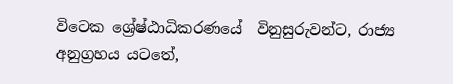විටෙක ශ්‍රේෂ්ඨාධිකරණයේ  විනුසුරුවන්ට, රාජ්‍ය අනුග්‍රහය යටතේ,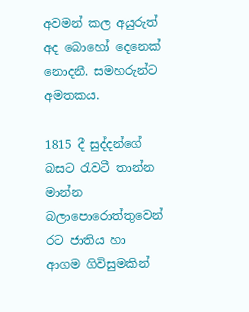අවමන් කල අයුරුත් අද බොහෝ දෙනෙක් නොදනී. සමහරුන්ට අමතකය.

1815 දී සුද්දන්ගේ බසට රැවටී තාන්න මාන්න බලාපොරොත්තුවෙන් රට ජාතිය හා ආගම ගිවිසුමකින්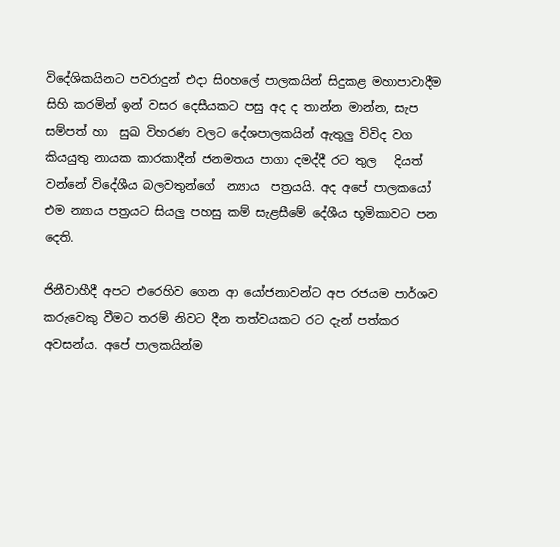විදේශිකයිනට පවරාදුන් එදා සිoහලේ පාලකයින් සිදුකළ මහාපාවාදීම සිහි කරමින් ඉන් වසර දෙසීයකට පසු අද ද තාන්න මාන්න, සැප සම්පත් හා  සුඛ විහරණ වලට දේශපාලකයින් ඇතුලු විවිද වග කියයුතු නායක කාරකාදීන් ජනමතය පාගා දමද්දී රට තුල   දියත් වන්නේ විදේශීය බලවතුන්ගේ  න්‍යාය  පත්‍රයයි. අද අපේ පාලකයෝ එම න්‍යාය පත්‍රයට සියලු පහසු කම් සැළසීමේ දේශීය භූමිකාවට පන දෙති.

ජිනීවාහීදී අපට එරෙහිව ගෙන ආ යෝජනාවන්ට අප රජයම පාර්ශව කරුවෙකු වීමට තරම් නිවට දීන තත්වයකට රට දැන් පත්කර අවසන්ය. අපේ පාලකයින්ම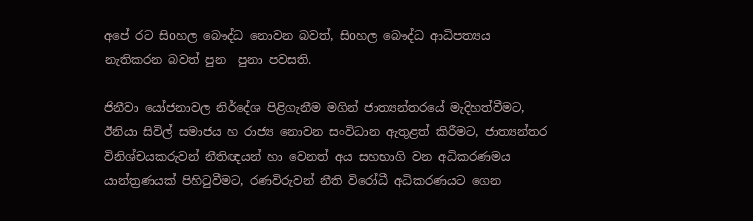අපේ රට සිoහල බෞද්ධ නොවන බවත්, සිoහල බෞද්ධ ආධිපත්‍යය නැතිකරන බවත් පුන  පුනා පවසති.

ජිනීවා යෝජනාවල නිර්දේශ පිළිගැනීම මගින් ජාත්‍යන්තරයේ මැදිහත්වීමට, ඊනියා සිවිල් සමාජය හ රාජ්‍ය නොවන සංවිධාන ඇතුළත් කිරීමට, ජාත්‍යන්තර විනිශ්චයකරුවන් නීතිඥයන් හා වෙනත් අය සහභාගි වන අධිකරණමය යාන්ත්‍රණයක් පිහිටුවීමට, රණවිරුවන් නීති විරෝධී අධිකරණයට ගෙන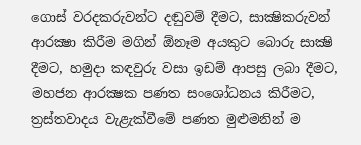ගොස් වරදකරුවන්ට දඬුවම් දීමට, සාක්‍ෂිකරුවන් ආරක්‍ෂා කිරීම මගින් ඕනෑම අයකුට බොරු සාක්‍ෂි දීමට, හමුදා කඳවුරු වසා ඉඩම් ආපසු ලබා දීමට, මහජන ආරක්‍ෂක පණත සංශෝධනය කිරීමට, ත්‍රස්තවාදය වැළැක්වීමේ පණත මුළුමනින් ම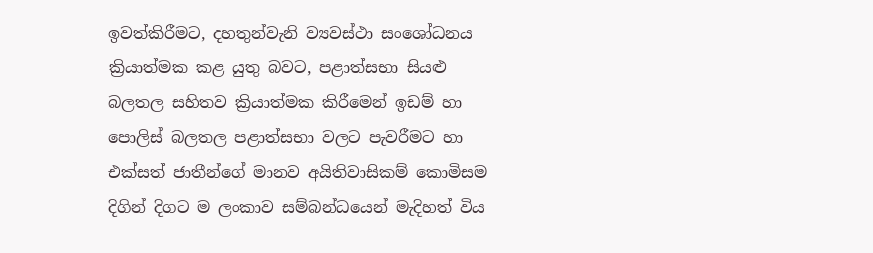ඉවත්කිරීමට, දහතුන්වැනි ව්‍යවස්ථා සංශෝධනය ක්‍රියාත්මක කළ යුතු බවට, පළාත්සභා සියළු බලතල සහිතව ක්‍රියාත්මක කිරීමෙන් ඉඩම් හා පොලිස් බලතල පළාත්සභා වලට පැවරීමට හා එක්සත් ජාතීන්ගේ මානව අයිතිවාසිකම් කොමිසම දිගින් දිගට ම ලංකාව සම්බන්ධයෙන් මැදිහත් විය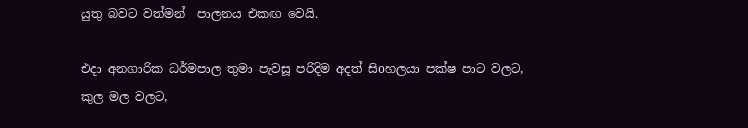යුතු බවට වත්මන්  පාලනය එකඟ වෙයි.

එදා අනගාරික ධර්මපාල තුමා පැවසූ පරිදිම අදත් සිoහලයා පක්ෂ පාට වලට, කුල මල වලට,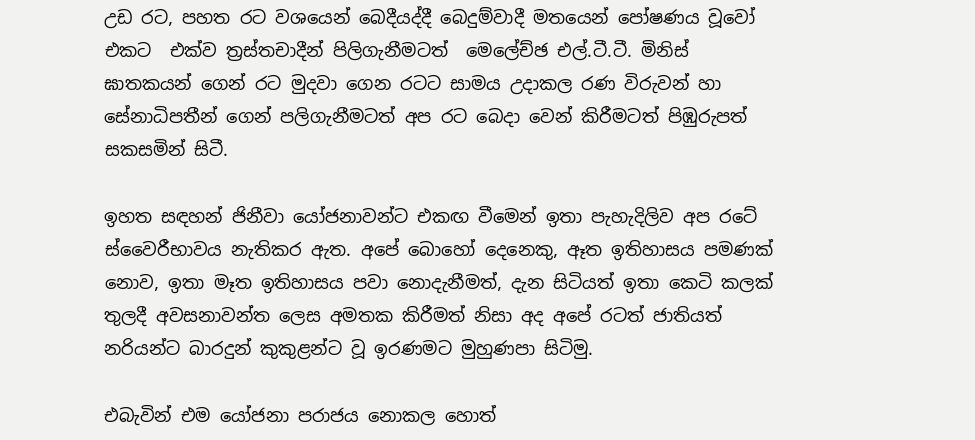උඩ රට, පහත රට වශයෙන් බෙදීයද්දී බෙදුම්වාදී මතයෙන් පෝෂණය වූවෝ එකට  එක්ව ත්‍රස්තචාදීන් පිලිගැනීමටත්  මෙලේච්ඡ එල්.ටී.ටී. මිනිස්  ඝාතකයන් ගෙන් රට මුදවා ගෙන රටට සාමය උදාකල රණ විරුවන් හා සේනාධිපතීන් ගෙන් පලිගැනීමටත් අප රට බෙදා වෙන් කිරීමටත් පිඹුරුපත් සකසමින් සිටී.

ඉහත සඳහන් ජිනීවා යෝජනාවන්ට එකඟ වීමෙන් ඉතා පැහැදිලිව අප රටේ ස්වෛරීභාවය නැතිකර ඇත. අපේ බොහෝ දෙනෙකු, ඈත ඉතිහාසය පමණක් නොව, ඉතා මෑත ඉතිහාසය පවා නොදැනීමත්, දැන සිටියත් ඉතා කෙටි කලක් තුලදී අවසනාවන්ත ලෙස අමතක කිරීමත් නිසා අද අපේ රටත් ජාතියත් නරියන්ට බාරදුන් කුකුළන්ට වූ ඉරණමට මුහුණපා සිටිමු.

එබැවින් එම යෝජනා පරාජය නොකල හොත්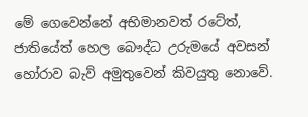මේ ගෙවෙන්නේ අභිමානවත් රටේත්, ජාතියේත් හෙල බෞද්ධ උරුමයේ අවසන් හෝරාව බැව් අමුතුවෙන් කිවයුතු නොවේ.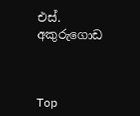එස්. අකුරුගොඩ



Top